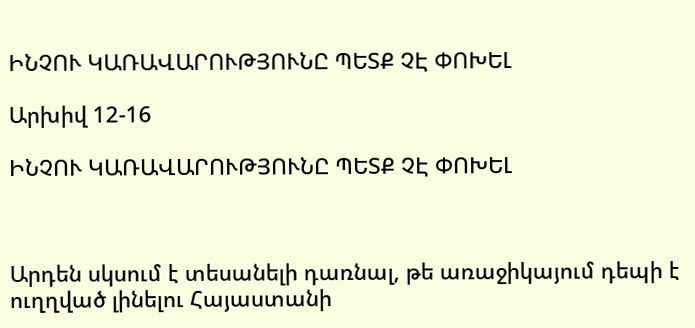ԻՆՉՈՒ ԿԱՌԱՎԱՐՈՒԹՅՈՒՆԸ ՊԵՏՔ ՉԷ ՓՈԽԵԼ

Արխիվ 12-16

ԻՆՉՈՒ ԿԱՌԱՎԱՐՈՒԹՅՈՒՆԸ ՊԵՏՔ ՉԷ ՓՈԽԵԼ



Արդեն սկսում է տեսանելի դառնալ, թե առաջիկայում դեպի է ուղղված լինելու Հայաստանի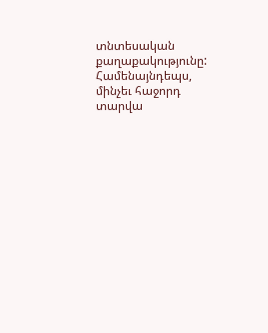տնտեսական քաղաքակությունը: Համենայնդեպս, մինչեւ հաջորդ տարվա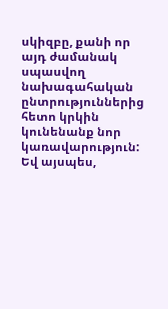սկիզբը, քանի որ այդ ժամանակ սպասվող նախագահական ընտրություններից հետո կրկին կունենանք նոր կառավարություն:
Եվ այսպես,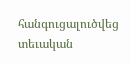հանգուցալուծվեց տեւական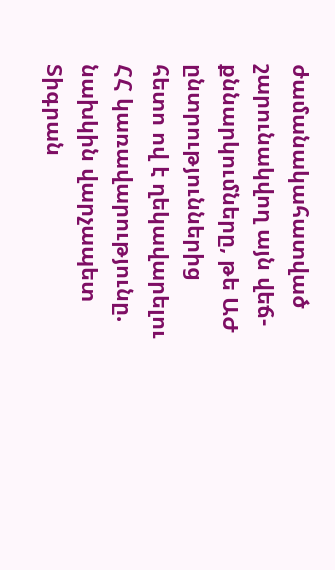ժամանակահատված շարունակվող այն վեճ-քննարկումները, թե ԱԺ ընտրություններից հետո ով է ղեկավարելու ՀՀ կառավարությունը. նախկին վարչապետ Տիգրան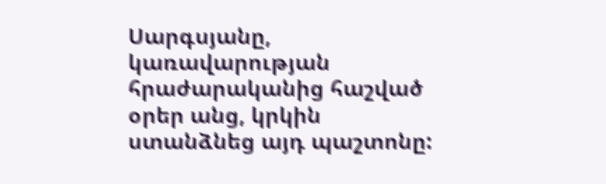Սարգսյանը, կառավարության հրաժարականից հաշված օրեր անց, կրկին ստանձնեց այդ պաշտոնը: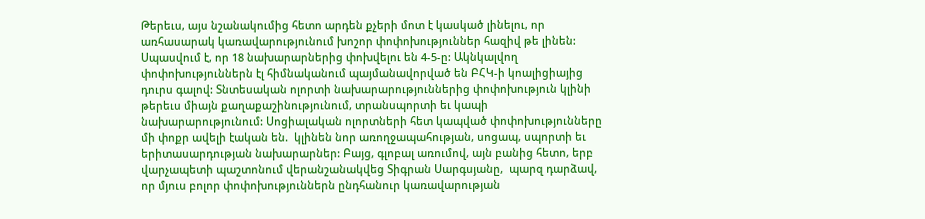Թերեւս, այս նշանակումից հետո արդեն քչերի մոտ է կասկած լինելու, որ առհասարակ կառավարությունում խոշոր փոփոխություններ հազիվ թե լինեն: Սպասվում է, որ 18 նախարարներից փոխվելու են 4-5-ը: Ակնկալվող փոփոխություններն էլ հիմնականում պայմանավորված են ԲՀԿ-ի կոալիցիայից դուրս գալով: Տնտեսական ոլորտի նախարարություններից փոփոխություն կլինի թերեւս միայն քաղաքաշինությունում, տրանսպորտի եւ կապի նախարարությունում: Սոցիալական ոլորտների հետ կապված փոփոխությունները մի փոքր ավելի էական են.  կլինեն նոր առողջապահության, սոցապ, սպորտի եւ երիտասարդության նախարարներ: Բայց, գլոբալ առումով, այն բանից հետո, երբ վարչապետի պաշտոնում վերանշանակվեց Տիգրան Սարգսյանը,  պարզ դարձավ, որ մյուս բոլոր փոփոխություններն ընդհանուր կառավարության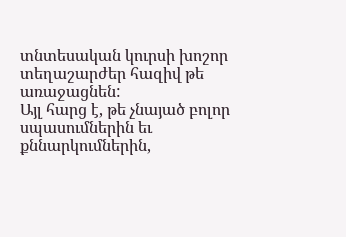տնտեսական կուրսի խոշոր տեղաշարժեր հազիվ թե առաջացնեն:
Այլ հարց է, թե չնայած բոլոր սպասումներին եւ քննարկումներին,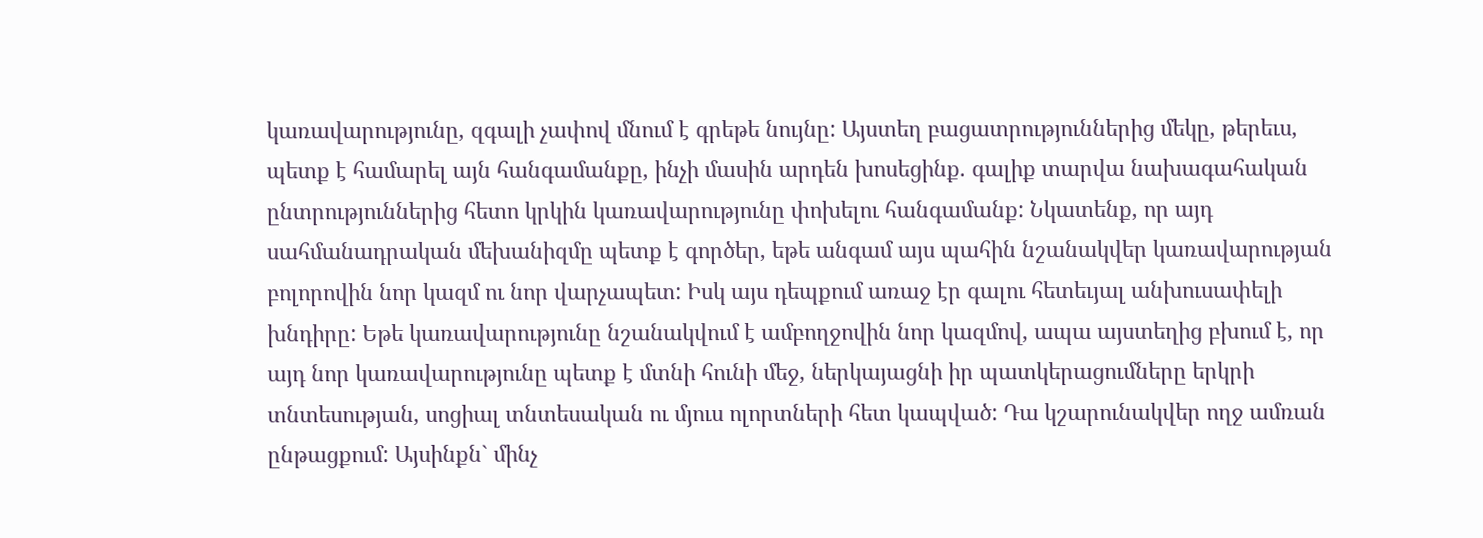կառավարությունը, զգալի չափով մնում է գրեթե նույնը: Այստեղ բացատրություններից մեկը, թերեւս, պետք է համարել այն հանգամանքը, ինչի մասին արդեն խոսեցինք. գալիք տարվա նախագահական ընտրություններից հետո կրկին կառավարությունը փոխելու հանգամանք: Նկատենք, որ այդ սահմանադրական մեխանիզմը պետք է գործեր, եթե անգամ այս պահին նշանակվեր կառավարության բոլորովին նոր կազմ ու նոր վարչապետ: Իսկ այս դեպքում առաջ էր գալու հետեւյալ անխուսափելի խնդիրը: Եթե կառավարությունը նշանակվում է ամբողջովին նոր կազմով, ապա այստեղից բխում է, որ այդ նոր կառավարությունը պետք է մտնի հունի մեջ, ներկայացնի իր պատկերացումները երկրի տնտեսության, սոցիալ տնտեսական ու մյուս ոլորտների հետ կապված: Դա կշարունակվեր ողջ ամռան ընթացքում: Այսինքն` մինչ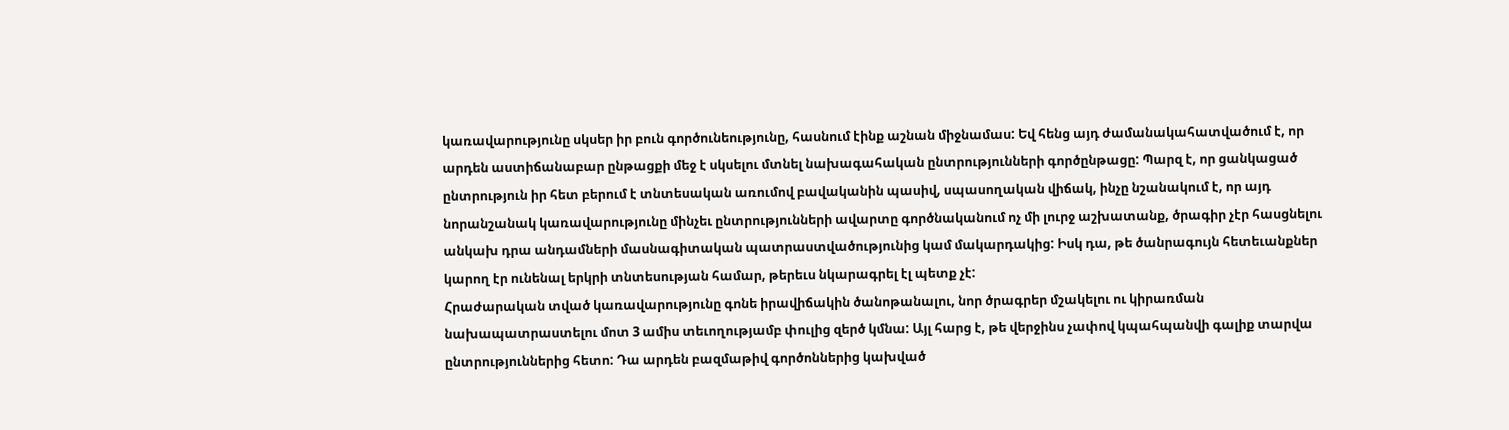կառավարությունը սկսեր իր բուն գործունեությունը, հասնում էինք աշնան միջնամաս: Եվ հենց այդ ժամանակահատվածում է, որ արդեն աստիճանաբար ընթացքի մեջ է սկսելու մտնել նախագահական ընտրությունների գործընթացը: Պարզ է, որ ցանկացած ընտրություն իր հետ բերում է տնտեսական առումով բավականին պասիվ, սպասողական վիճակ, ինչը նշանակում է, որ այդ նորանշանակ կառավարությունը մինչեւ ընտրությունների ավարտը գործնականում ոչ մի լուրջ աշխատանք, ծրագիր չէր հասցնելու անկախ դրա անդամների մասնագիտական պատրաստվածությունից կամ մակարդակից: Իսկ դա, թե ծանրագույն հետեւանքներ կարող էր ունենալ երկրի տնտեսության համար, թերեւս նկարագրել էլ պետք չէ:
Հրաժարական տված կառավարությունը գոնե իրավիճակին ծանոթանալու, նոր ծրագրեր մշակելու ու կիրառման նախապատրաստելու մոտ 3 ամիս տեւողությամբ փուլից զերծ կմնա: Այլ հարց է, թե վերջինս չափով կպահպանվի գալիք տարվա ընտրություններից հետո: Դա արդեն բազմաթիվ գործոններից կախված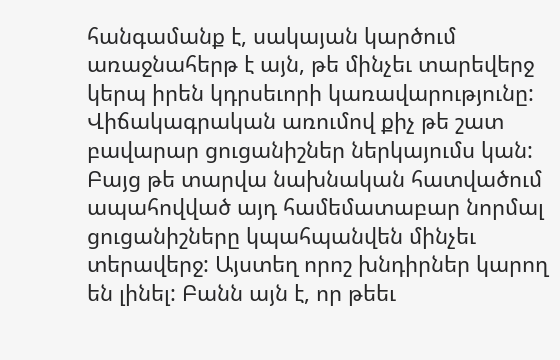հանգամանք է, սակայան կարծում առաջնահերթ է այն, թե մինչեւ տարեվերջ կերպ իրեն կդրսեւորի կառավարությունը: Վիճակագրական առումով քիչ թե շատ բավարար ցուցանիշներ ներկայումս կան: Բայց թե տարվա նախնական հատվածում ապահովված այդ համեմատաբար նորմալ ցուցանիշները կպահպանվեն մինչեւ տերավերջ: Այստեղ որոշ խնդիրներ կարող են լինել: Բանն այն է, որ թեեւ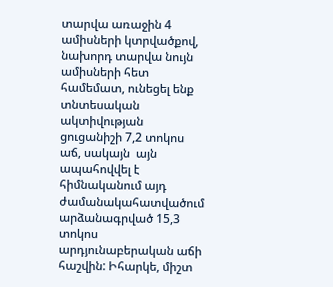տարվա առաջին 4 ամիսների կտրվածքով, նախորդ տարվա նույն ամիսների հետ համեմատ, ունեցել ենք տնտեսական ակտիվության ցուցանիշի 7,2 տոկոս աճ, սակայն  այն ապահովվել է հիմնականում այդ ժամանակահատվածում արձանագրված 15,3 տոկոս արդյունաբերական աճի հաշվին: Իհարկե, միշտ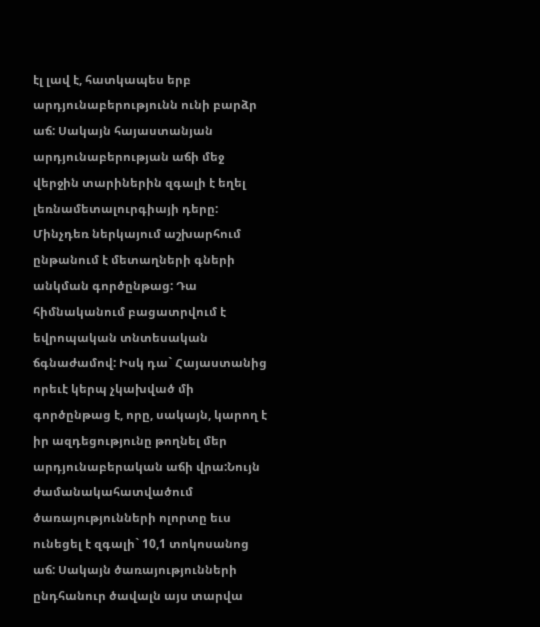էլ լավ է, հատկապես երբ արդյունաբերությունն ունի բարձր աճ: Սակայն հայաստանյան արդյունաբերության աճի մեջ վերջին տարիներին զգալի է եղել լեռնամետալուրգիայի դերը: Մինչդեռ ներկայում աշխարհում ընթանում է մետաղների գների անկման գործընթաց: Դա հիմնականում բացատրվում է եվրոպական տնտեսական ճգնաժամով: Իսկ դա` Հայաստանից որեւէ կերպ չկախված մի գործընթաց է, որը, սակայն, կարող է իր ազդեցությունը թողնել մեր արդյունաբերական աճի վրա:Նույն ժամանակահատվածում ծառայությունների ոլորտը եւս ունեցել է զգալի` 10,1 տոկոսանոց աճ: Սակայն ծառայությունների ընդհանուր ծավալն այս տարվա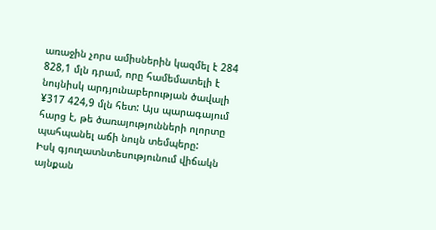առաջին չորս ամիսներին կազմել է 284 828,1 մլն դրամ, որը համեմատելի է նույնիսկ արդյունաբերության ծավալի ¥317 424,9 մլն հետ: Այս պարագայում հարց է, թե ծառայությունների ոլորտը պահպանել աճի նույն տեմպերը:
Իսկ գյուղատնտեսությունում վիճակն այնքան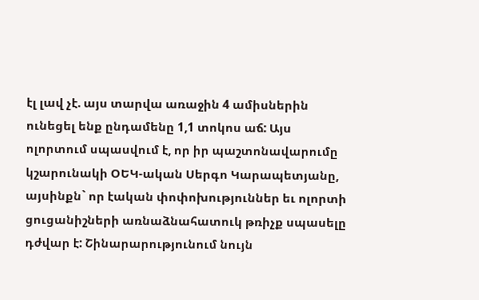էլ լավ չէ. այս տարվա առաջին 4 ամիսներին ունեցել ենք ընդամենը 1,1 տոկոս աճ: Այս ոլորտում սպասվում է, որ իր պաշտոնավարումը կշարունակի ՕԵԿ-ական Սերգո Կարապետյանը, այսինքն` որ էական փոփոխություններ եւ ոլորտի ցուցանիշների առնաձնահատուկ թռիչք սպասելը դժվար է: Շինարարությունում նույն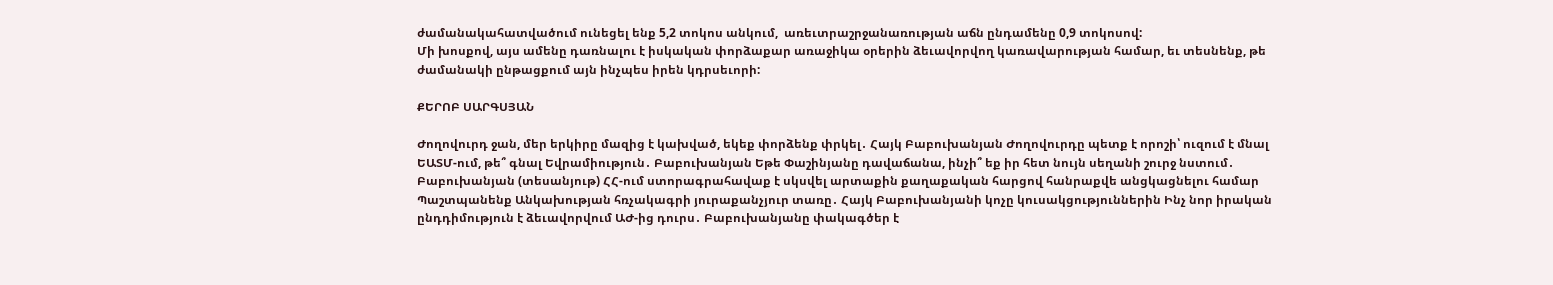ժամանակահատվածում ունեցել ենք 5,2 տոկոս անկում,  առեւտրաշրջանառության աճն ընդամենը 0,9 տոկոսով:
Մի խոսքով, այս ամենը դառնալու է իսկական փորձաքար առաջիկա օրերին ձեւավորվող կառավարության համար, եւ տեսնենք, թե ժամանակի ընթացքում այն ինչպես իրեն կդրսեւորի:

ՔԵՐՈԲ ՍԱՐԳՍՅԱՆ

Ժողովուրդ ջան, մեր երկիրը մազից է կախված, եկեք փորձենք փրկել․ Հայկ Բաբուխանյան Ժողովուրդը պետք է որոշի՝ ուզում է մնալ ԵԱՏՄ-ում, թե՞ գնալ Եվրամիություն․ Բաբուխանյան Եթե Փաշինյանը դավաճանա, ինչի՞ եք իր հետ նույն սեղանի շուրջ նստում․ Բաբուխանյան (տեսանյութ) ՀՀ-ում ստորագրահավաք է սկսվել արտաքին քաղաքական հարցով հանրաքվե անցկացնելու համար Պաշտպանենք Անկախության հռչակագրի յուրաքանչյուր տառը․ Հայկ Բաբուխանյանի կոչը կուսակցություններին Ինչ նոր իրական ընդդիմություն է ձեւավորվում ԱԺ-ից դուրս․ Բաբուխանյանը փակագծեր է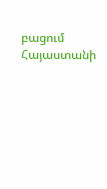բացում Հայաստանի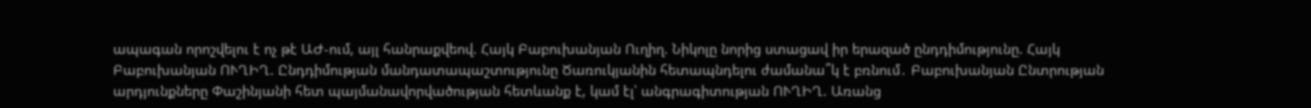ապագան որոշվելու է ոչ թէ ԱԺ-ում, այլ հանրաքվեով. Հայկ Բաբուխանյան Ուղիղ. Նիկոլը նորից ստացավ իր երազած ընդդիմությունը. Հայկ Բաբուխանյան ՈՒՂԻՂ. Ընդդիմության մանդատապաշտությունը Ծառուկյանին հետապնդելու ժամանա՞կ է բռնում․ Բաբուխանյան Ընտրության արդյունքները Փաշինյանի հետ պայմանավորվածության հետևանք է, կամ էլ՝ անգրագիտության ՈՒՂԻՂ. Առանց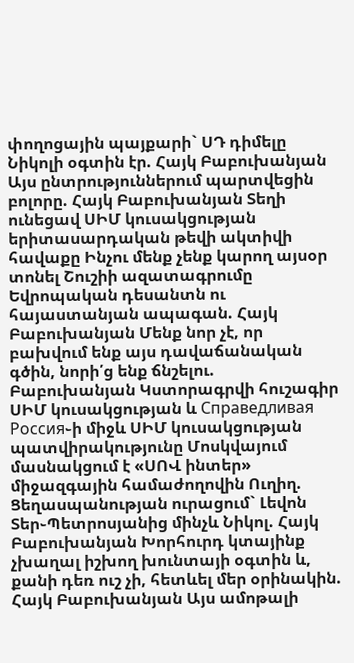փողոցային պայքարի` ՍԴ դիմելը Նիկոլի օգտին էր. Հայկ Բաբուխանյան Այս ընտրություններում պարտվեցին բոլորը. Հայկ Բաբուխանյան Տեղի ունեցավ ՍԻՄ կուսակցության երիտասարդական թեվի ակտիվի հավաքը Ինչու մենք չենք կարող այսօր տոնել Շուշիի ազատագրումը Եվրոպական դեսանտն ու հայաստանյան ապագան. Հայկ Բաբուխանյան Մենք նոր չէ, որ բախվում ենք այս դավաճանական գծին, նորի՛ց ենք ճնշելու. Բաբուխանյան Կստորագրվի հուշագիր ՍԻՄ կուսակցության և Справедливая Россия֊ի միջև ՍԻՄ կուսակցության պատվիրակությունը Մոսկվայում մասնակցում է «ՍՈՎ ինտեր» միջազգային համաժողովին Ուղիղ. Ցեղասպանության ուրացում` Լեվոն Տեր֊Պետրոսյանից մինչև Նիկոլ. Հայկ Բաբուխանյան Խորհուրդ կտայինք չխաղալ իշխող խունտայի օգտին և, քանի դեռ ուշ չի, հետևել մեր օրինակին. Հայկ Բաբուխանյան Այս ամոթալի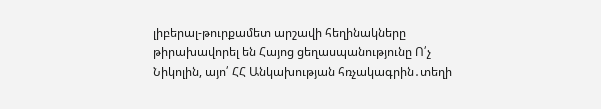լիբերալ-թուրքամետ արշավի հեղինակները թիրախավորել են Հայոց ցեղասպանությունը Ո՛չ Նիկոլին, այո՛ ՀՀ Անկախության հռչակագրին․տեղի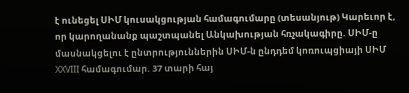է ունեցել ՍԻՄ կուսակցության համագումարը (տեսանյութ) Կարեւոր է, որ կարողանանք պաշտպանել Անկախության հռչակագիրը. ՍԻՄ-ը մասնակցելու է ընտրություններին ՍԻՄ-ն ընդդեմ կոռուպցիայի ՍԻՄ XXVIII համագումար. 37 տարի հայ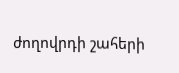ժողովրդի շահերի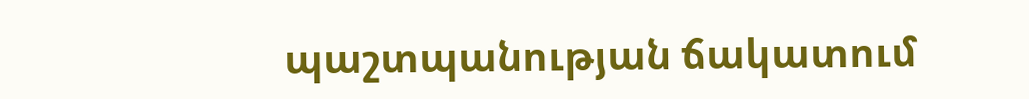պաշտպանության ճակատում